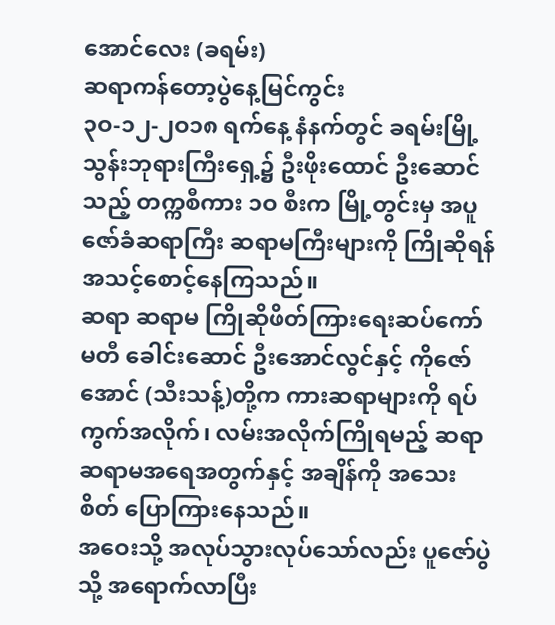အောင်လေး (ခရမ်း)
ဆရာကန်တော့ပွဲနေ့မြင်ကွင်း
၃ဝ-၁၂-၂ဝ၁၈ ရက်နေ့ နံနက်တွင် ခရမ်းမြို့ သွန်းဘုရားကြီးရှေ့၌ ဦးဖိုးထောင် ဦးဆောင်သည့် တက္ကစီကား ၁ဝ စီးက မြို့တွင်းမှ အပူဇော်ခံဆရာကြီး ဆရာမကြီးများကို ကြိုဆိုရန် အသင့်စောင့်နေကြသည်။
ဆရာ ဆရာမ ကြိုဆိုဖိတ်ကြားရေးဆပ်ကော်မတီ ခေါင်းဆောင် ဦးအောင်လွင်နှင့် ကိုဇော်အောင် (သီးသန့်)တို့က ကားဆရာများကို ရပ်ကွက်အလိုက်၊ လမ်းအလိုက်ကြိုရမည့် ဆရာ ဆရာမအရေအတွက်နှင့် အချိန်ကို အသေး စိတ် ပြောကြားနေသည်။
အဝေးသို့ အလုပ်သွားလုပ်သော်လည်း ပူဇော်ပွဲသို့ အရောက်လာပြီး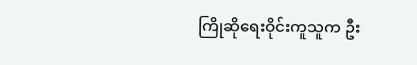ကြိုဆိုရေးဝိုင်းကူသူက ဦး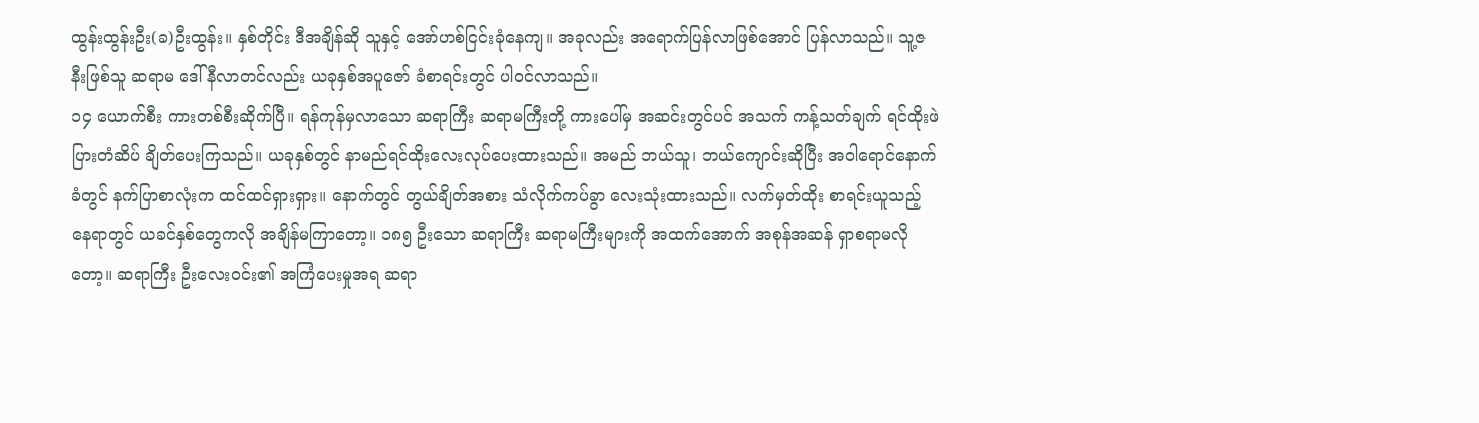ထွန်းထွန်းဦး(ခ)ဦးထွန်း။ နှစ်တိုင်း ဒီအချိန်ဆို သူနှင့် အော်ဟစ်ငြင်းခုံနေကျ။ အခုလည်း အရောက်ပြန်လာဖြစ်အောင် ပြန်လာသည်။ သူ့ဇနီးဖြစ်သူ ဆရာမ ဒေါ်နီလာတင်လည်း ယခုနှစ်အပူဇော် ခံစာရင်းတွင် ပါဝင်လာသည်။
၁၄ ယောက်စီး ကားတစ်စီးဆိုက်ပြီ။ ရန်ကုန်မှလာသော ဆရာကြီး ဆရာမကြီးတို့ ကားပေါ်မှ အဆင်းတွင်ပင် အသက် ကန့်သတ်ချက် ရင်ထိုးဖဲပြားတံဆိပ် ချိတ်ပေးကြသည်။ ယခုနှစ်တွင် နာမည်ရင်ထိုးလေးလုပ်ပေးထားသည်။ အမည် ဘယ်သူ၊ ဘယ်ကျောင်းဆိုပြီး အဝါရောင်နောက်ခံတွင် နက်ပြာစာလုံးက ထင်ထင်ရှားရှား။ နောက်တွင် တွယ်ချိတ်အစား သံလိုက်ကပ်ခွာ လေးသုံးထားသည်။ လက်မှတ်ထိုး စာရင်းယူသည့်နေရာတွင် ယခင်နှစ်တွေကလို အချိန်မကြာတော့။ ၁၈၅ ဦးသော ဆရာကြီး ဆရာမကြီးများကို အထက်အောက် အစုန်အဆန် ရှာစရာမလိုတော့။ ဆရာကြီး ဦးလေးဝင်း၏ အကြံပေးမှုအရ ဆရာ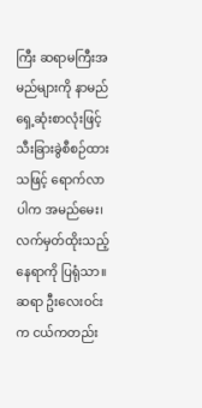ကြီး ဆရာမကြီးအမည်များကို နာမည်ရှေ့ဆုံးစာလုံးဖြင့် သီးခြားခွဲစီစဉ်ထားသဖြင့် ရောက်လာပါက အမည်မေး၊ လက်မှတ်ထိုးသည့် နေရာကို ပြရုံသာ။ ဆရာ ဦးလေးဝင်းက ငယ်ကတည်း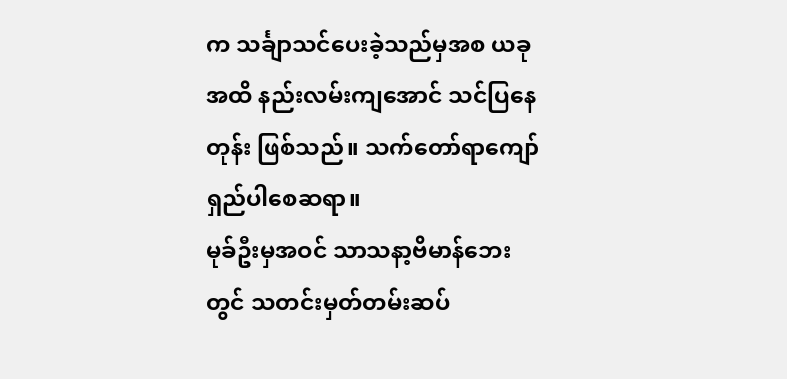က သင်္ချာသင်ပေးခဲ့သည်မှအစ ယခုအထိ နည်းလမ်းကျအောင် သင်ပြနေတုန်း ဖြစ်သည်။ သက်တော်ရာကျော် ရှည်ပါစေဆရာ။
မုခ်ဦးမှအဝင် သာသနာ့ဗိမာန်ဘေးတွင် သတင်းမှတ်တမ်းဆပ်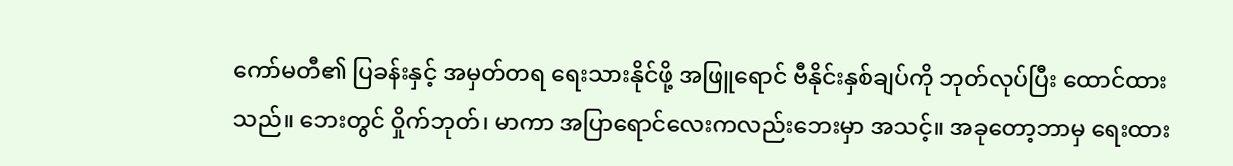ကော်မတီ၏ ပြခန်းနှင့် အမှတ်တရ ရေးသားနိုင်ဖို့ အဖြူရောင် ဗီနိုင်းနှစ်ချပ်ကို ဘုတ်လုပ်ပြီး ထောင်ထား သည်။ ဘေးတွင် ဝှိုက်ဘုတ်၊ မာကာ အပြာရောင်လေးကလည်းဘေးမှာ အသင့်။ အခုတော့ဘာမှ ရေးထား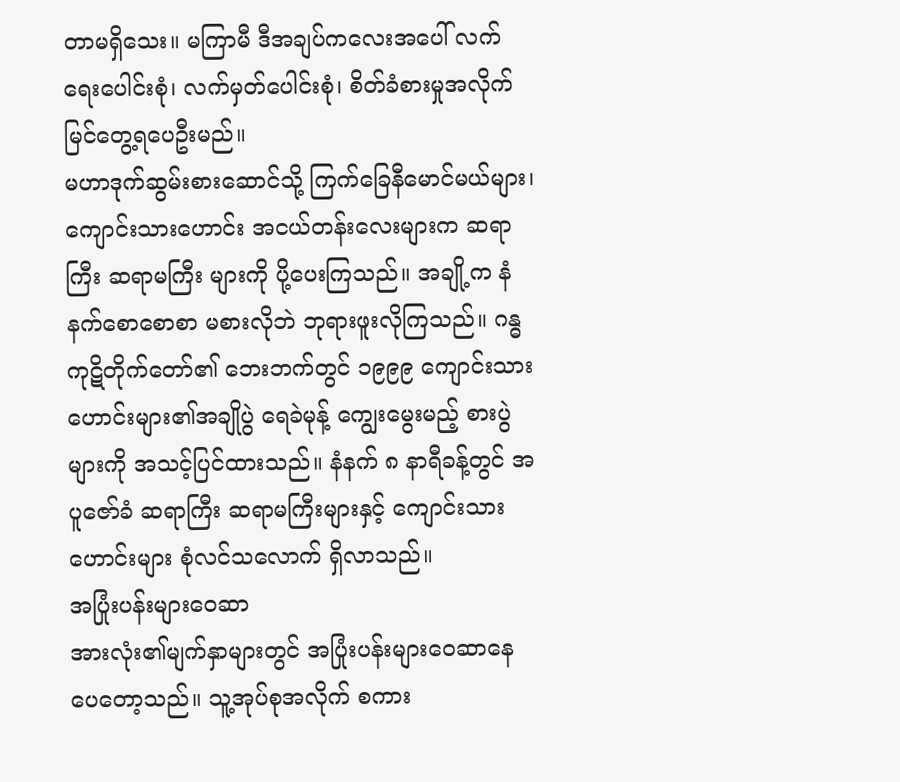တာမရှိသေး။ မကြာမီ ဒီအချပ်ကလေးအပေါ် လက်ရေးပေါင်းစုံ၊ လက်မှတ်ပေါင်းစုံ၊ စိတ်ခံစားမှုအလိုက် မြင်တွေ့ရပေဦးမည်။
မဟာဒုက်ဆွမ်းစားဆောင်သို့ ကြက်ခြေနီမောင်မယ်များ၊ ကျောင်းသားဟောင်း အငယ်တန်းလေးများက ဆရာကြီး ဆရာမကြီး များကို ပို့ပေးကြသည်။ အချို့က နံနက်စောစောစာ မစားလိုဘဲ ဘုရားဖူးလိုကြသည်။ ဂန္ဓကုဋိတိုက်တော်၏ ဘေးဘက်တွင် ၁၉၉၉ ကျောင်းသားဟောင်းများ၏အချိုပွဲ ရေခဲမုန့် ကျွေးမွေးမည့် စားပွဲများကို အသင့်ပြင်ထားသည်။ နံနက် ၈ နာရီခန့်တွင် အပူဇော်ခံ ဆရာကြီး ဆရာမကြီးများနှင့် ကျောင်းသားဟောင်းများ စုံလင်သလောက် ရှိလာသည်။
အပြုံးပန်းများဝေဆာ
အားလုံး၏မျက်နှာများတွင် အပြုံးပန်းများဝေဆာနေ ပေတော့သည်။ သူ့အုပ်စုအလိုက် စကား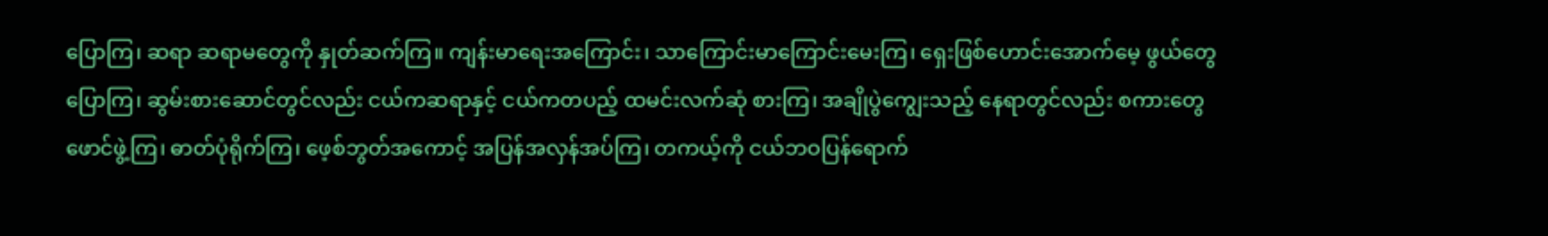ပြောကြ၊ ဆရာ ဆရာမတွေကို နှုတ်ဆက်ကြ။ ကျန်းမာရေးအကြောင်း၊ သာကြောင်းမာကြောင်းမေးကြ၊ ရှေးဖြစ်ဟောင်းအောက်မေ့ ဖွယ်တွေပြောကြ၊ ဆွမ်းစားဆောင်တွင်လည်း ငယ်ကဆရာနှင့် ငယ်ကတပည့် ထမင်းလက်ဆုံ စားကြ၊ အချိုပွဲကျွေးသည့် နေရာတွင်လည်း စကားတွေဖောင်ဖွဲ့ကြ၊ ဓာတ်ပုံရိုက်ကြ၊ ဖေ့စ်ဘွတ်အကောင့် အပြန်အလှန်အပ်ကြ၊ တကယ့်ကို ငယ်ဘဝပြန်ရောက်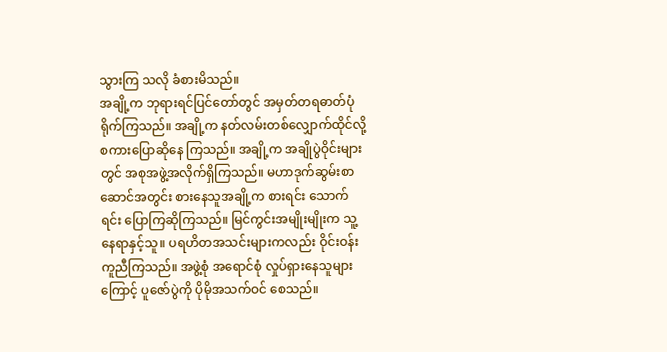သွားကြ သလို ခံစားမိသည်။
အချို့က ဘုရားရင်ပြင်တော်တွင် အမှတ်တရဓာတ်ပုံ ရိုက်ကြသည်။ အချို့က နတ်လမ်းတစ်လျှောက်ထိုင်လို့ စကားပြောဆိုနေ ကြသည်။ အချို့က အချိုပွဲဝိုင်းများတွင် အစုအဖွဲ့အလိုက်ရှိကြသည်။ မဟာဒုက်ဆွမ်းစာဆောင်အတွင်း စားနေသူအချို့က စားရင်း သောက်ရင်း ပြောကြဆိုကြသည်။ မြင်ကွင်းအမျိုးမျိုးက သူ့နေရာနှင့်သူ။ ပရဟိတအသင်းများကလည်း ဝိုင်းဝန်း ကူညီကြသည်။ အဖွဲ့စုံ အရောင်စုံ လှုပ်ရှားနေသူများကြောင့် ပူဇော်ပွဲကို ပိုမိုအသက်ဝင် စေသည်။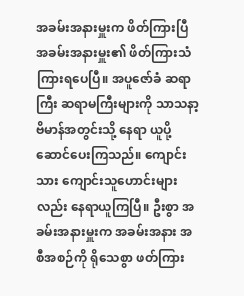အခမ်းအနားမှူးက ဖိတ်ကြားပြီ
အခမ်းအနားမှူး၏ ဖိတ်ကြားသံကြားရပေပြီ။ အပူဇော်ခံ ဆရာကြီး ဆရာမကြီးများကို သာသနာ့ဗိမာန်အတွင်းသို့ နေရာ ယူပို့ဆောင်ပေးကြသည်။ ကျောင်းသား ကျောင်းသူဟောင်းများလည်း နေရာယူကြပြီ။ ဦးစွာ အခမ်းအနားမှူးက အခမ်းအနား အစီအစဉ်ကို ရိုသေစွာ ဖတ်ကြား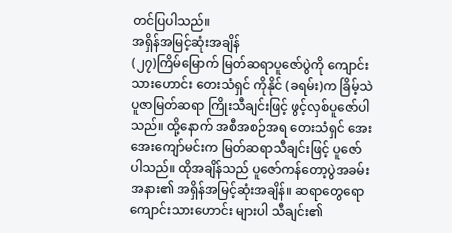တင်ပြပါသည်။
အရှိန်အမြင့်ဆုံးအချိန်
(၂၇)ကြိမ်မြောက် မြတ်ဆရာပူဇော်ပွဲကို ကျောင်းသားဟောင်း တေးသံရှင် ကိုနိုင် (ခရမ်း)က ခြိမ့်သဲပူဇာမြတ်ဆရာ ကြိုးသီချင်းဖြင့် ဖွင့်လှစ်ပူဇော်ပါသည်။ ထို့နောက် အစီအစဉ်အရ တေးသံရှင် အေးအေးကျော်မင်းက မြတ်ဆရာသီချင်းဖြင့် ပူဇော်ပါသည်။ ထိုအချိန်သည် ပူဇော်ကန်တော့ပွဲအခမ်းအနား၏ အရှိန်အမြင့်ဆုံးအချိန်။ ဆရာတွေရော ကျောင်းသားဟောင်း များပါ သီချင်း၏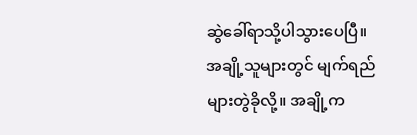ဆွဲခေါ်ရာသို့ပါသွားပေပြီ။ အချို့သူများတွင် မျက်ရည်များတွဲခိုလို့။ အချို့က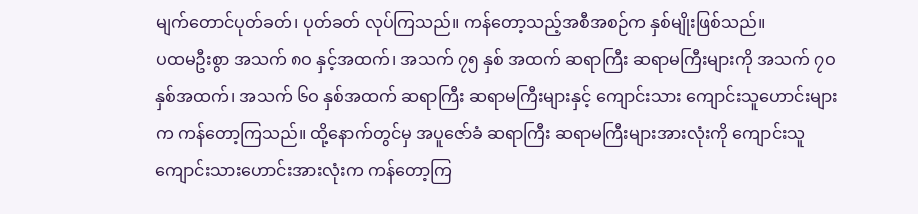မျက်တောင်ပုတ်ခတ်၊ ပုတ်ခတ် လုပ်ကြသည်။ ကန်တော့သည့်အစီအစဉ်က နှစ်မျိုးဖြစ်သည်။
ပထမဦးစွာ အသက် ၈ဝ နှင့်အထက်၊ အသက် ၇၅ နှစ် အထက် ဆရာကြီး ဆရာမကြီးများကို အသက် ၇ဝ နှစ်အထက်၊ အသက် ၆ဝ နှစ်အထက် ဆရာကြီး ဆရာမကြီးများနှင့် ကျောင်းသား ကျောင်းသူဟောင်းများက ကန်တော့ကြသည်။ ထို့နောက်တွင်မှ အပူဇော်ခံ ဆရာကြီး ဆရာမကြီးများအားလုံးကို ကျောင်းသူ ကျောင်းသားဟောင်းအားလုံးက ကန်တော့ကြ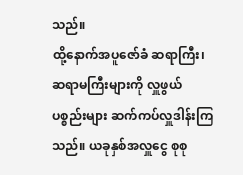သည်။
ထို့နောက်အပူဇော်ခံ ဆရာကြီး၊ ဆရာမကြီးများကို လှူဖွယ်ပစ္စည်းများ ဆက်ကပ်လှူဒါန်းကြသည်။ ယခုနှစ်အလှူငွေ စုစု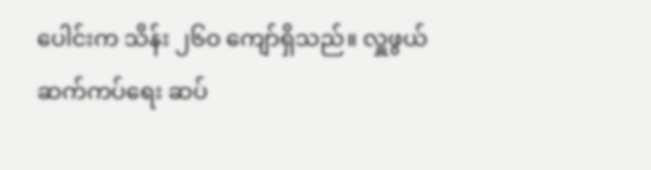ပေါင်းက သိန်း ၂၆ဝ ကျော်ရှိသည်။ လှူဖွယ်ဆက်ကပ်ရေး ဆပ်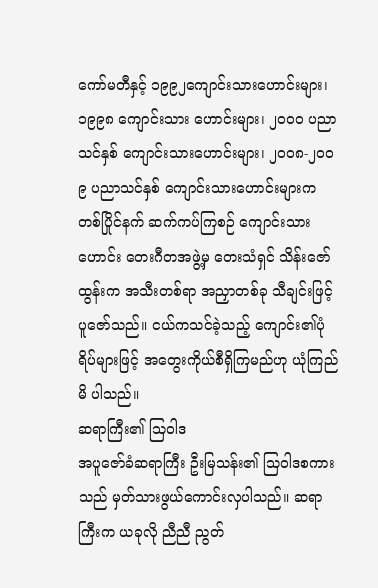ကော်မတီနှင့် ၁၉၉၂ကျောင်းသားဟောင်းများ၊ ၁၉၉၈ ကျောင်းသား ဟောင်းများ၊ ၂ဝဝဝ ပညာသင်နှစ် ကျောင်းသားဟောင်းများ၊ ၂ဝဝ၈-၂ဝဝ၉ ပညာသင်နှစ် ကျောင်းသားဟောင်းများက တစ်ပြိုင်နက် ဆက်ကပ်ကြစဉ် ကျောင်းသားဟောင်း တေးဂီတအဖွဲ့မှ တေးသံရှင် သိန်းဇော်ထွန်းက အသီးတစ်ရာ အညှာတစ်ခု သီချင်းဖြင့် ပူဇော်သည်။ ငယ်ကသင်ခဲ့သည့် ကျောင်း၏ပုံရိပ်များဖြင့် အတွေးကိုယ်စီရှိကြမည်ဟု ယုံကြည်မိ ပါသည်။
ဆရာကြီး၏ သြဝါဒ
အပူဇော်ခံဆရာကြီး ဦးမြသန်း၏ သြဝါဒစကားသည် မှတ်သားဖွယ်ကောင်းလှပါသည်။ ဆရာကြီးက ယခုလို ညီညီ ညွတ်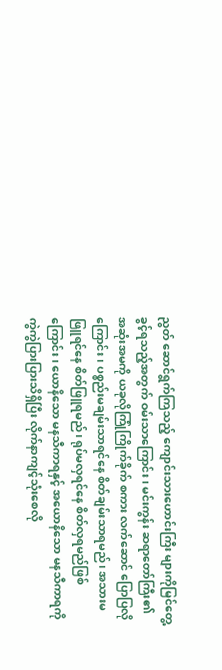ညွတ် ဆောင်ရွက်ကြသည့် ကျောင်းသားဟောင်းကြီး များကိုမြင်တွေ့ခွင့်ရသည့်အတွက် ဝမ်းသာကြောင်း၊ မင်းကွန်း ဆရာတော်ကြီး၏ အဆုံးအမကို ယခုလိုကြုံကြိုက်ခိုက် စကား လက်ဆောင် ပြောပြလိုကြောင်း၊ ပစ္စည်းမချမ်းသာရင်နေ စိတ်ချမ်းသာရမည်၊ အသားမဖြူရင်နေ စိတ်ဖြူရမည်၊ ရုပ်မလှရင်နေ စိတ်လှရမည်ဖြစ်ကြောင်း၊ ယောနိသော မနသီကာရနှင့် အယောနိသော မနသီကာရကို ကွဲကွဲပြားပြားသိရှိပြီး လိုက်နာကျင့်သုံးစေလို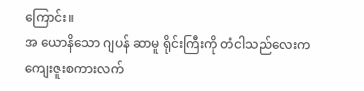ကြောင်း။
အ ယောနိသော ဂျပန် ဆာမူ ရိုင်းကြီးကို တံငါသည်လေးက ကျေးဇူးစကားလက်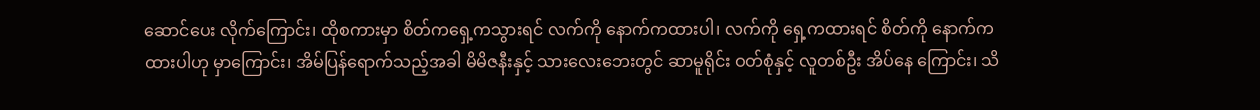ဆောင်ပေး လိုက်ကြောင်း၊ ထိုစကားမှာ စိတ်ကရှေ့ကသွားရင် လက်ကို နောက်ကထားပါ၊ လက်ကို ရှေ့ကထားရင် စိတ်ကို နောက်က ထားပါဟု မှာကြောင်း၊ အိမ်ပြန်ရောက်သည့်အခါ မိမိဇနီးနှင့် သားလေးဘေးတွင် ဆာမူရိုင်း ဝတ်စုံနှင့် လူတစ်ဦး အိပ်နေ ကြောင်း၊ သိ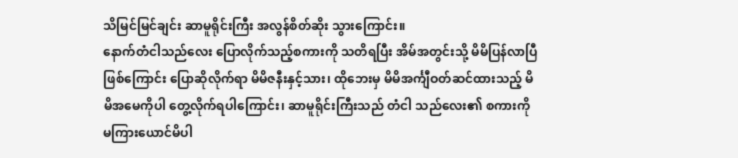သိမြင်မြင်ချင်း ဆာမူရိုင်းကြီး အလွန်စိတ်ဆိုး သွားကြောင်း။
နောက်တံငါသည်လေး ပြောလိုက်သည့်စကားကို သတိရပြီး အိမ်အတွင်းသို့ မိမိပြန်လာပြီဖြစ်ကြောင်း ပြောဆိုလိုက်ရာ မိမိဇနီးနှင့်သား၊ ထိုဘေးမှ မိမိအင်္ကျီဝတ်ဆင်ထားသည့် မိမိအမေကိုပါ တွေ့လိုက်ရပါကြောင်း၊ ဆာမူရိုင်းကြီးသည် တံငါ သည်လေး၏ စကားကို မကြားယောင်မိပါ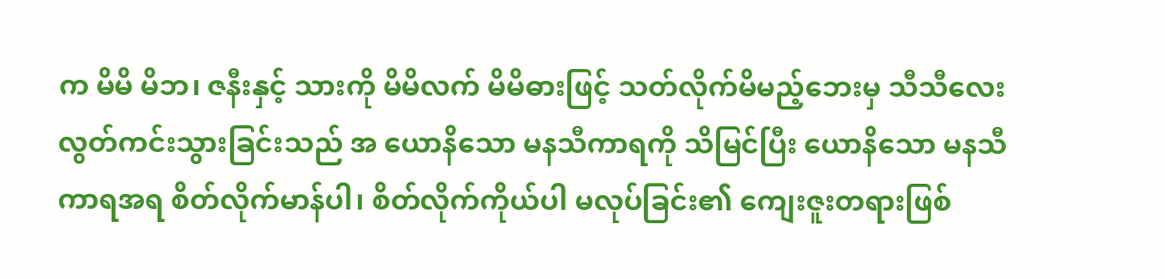က မိမိ မိဘ၊ ဇနီးနှင့် သားကို မိမိလက် မိမိဓားဖြင့် သတ်လိုက်မိမည့်ဘေးမှ သီသီလေး လွတ်ကင်းသွားခြင်းသည် အ ယောနိသော မနသီကာရကို သိမြင်ပြီး ယောနိသော မနသီကာရအရ စိတ်လိုက်မာန်ပါ၊ စိတ်လိုက်ကိုယ်ပါ မလုပ်ခြင်း၏ ကျေးဇူးတရားဖြစ်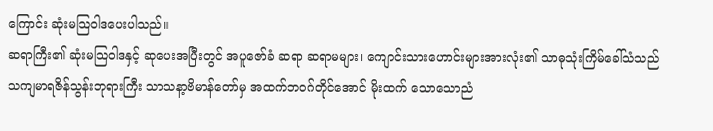ကြောင်း ဆုံးမသြဝါဒပေးပါသည်။
ဆရာကြီး၏ ဆုံးမသြဝါဒနှင့် ဆုပေးအပြီးတွင် အပူဇော်ခံ ဆရာ ဆရာမများ၊ ကျောင်းသားဟောင်းများအားလုံး၏ သာဓုသုံးကြိမ်ခေါ်သံသည် သကျမာရဇိန်သွန်းဘုရားကြီး သာသနာ့ဗိမာန်တော်မှ အထက်ဘဝဂ်တိုင်အောင် မိုးထက် သောသောညံ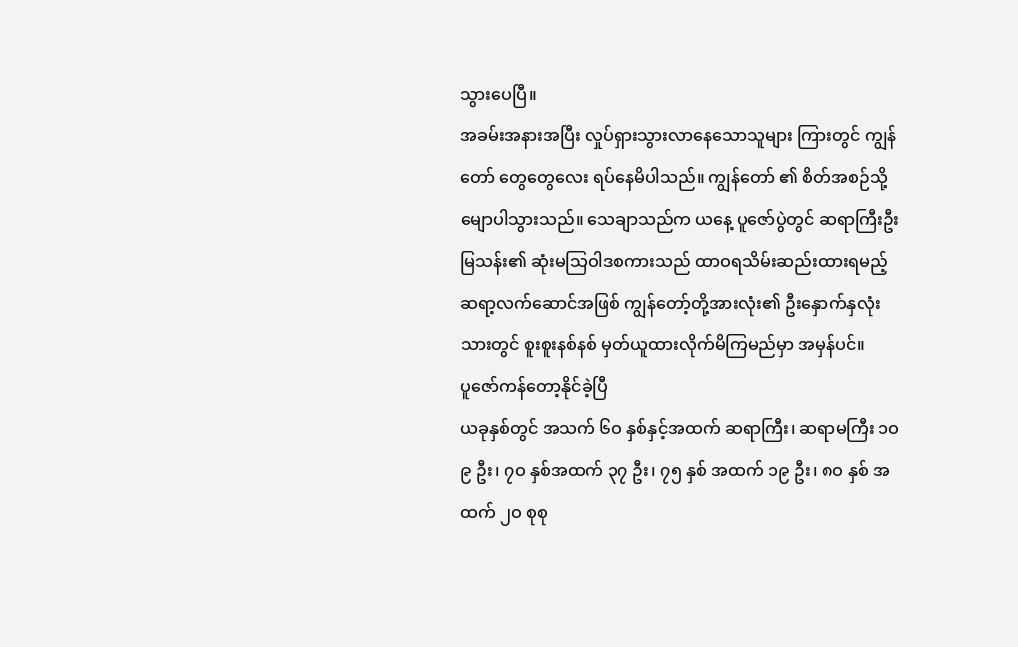သွားပေပြီ။
အခမ်းအနားအပြီး လှုပ်ရှားသွားလာနေသောသူများ ကြားတွင် ကျွန်တော် တွေတွေလေး ရပ်နေမိပါသည်။ ကျွန်တော် ၏ စိတ်အစဉ်သို့ မျောပါသွားသည်။ သေချာသည်က ယနေ့ ပူဇော်ပွဲတွင် ဆရာကြီးဦးမြသန်း၏ ဆုံးမသြဝါဒစကားသည် ထာဝရသိမ်းဆည်းထားရမည့် ဆရာ့လက်ဆောင်အဖြစ် ကျွန်တော့်တို့အားလုံး၏ ဦးနှောက်နှလုံးသားတွင် စူးစူးနစ်နစ် မှတ်ယူထားလိုက်မိကြမည်မှာ အမှန်ပင်။
ပူဇော်ကန်တော့နိုင်ခဲ့ပြီ
ယခုနှစ်တွင် အသက် ၆ဝ နှစ်နှင့်အထက် ဆရာကြီး၊ ဆရာမကြီး ၁ဝ၉ ဦး၊ ၇ဝ နှစ်အထက် ၃၇ ဦး၊ ၇၅ နှစ် အထက် ၁၉ ဦး၊ ၈ဝ နှစ် အထက် ၂ဝ စုစု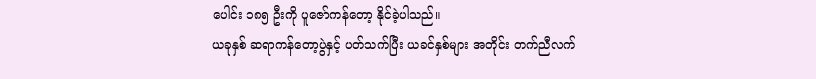ပေါင်း ၁၈၅ ဦးကို ပူဇော်ကန်တော့ နိုင်ခဲ့ပါသည်။
ယခုနှစ် ဆရာကန်တော့ပွဲနှင့် ပတ်သက်ပြီး ယခင်နှစ်များ အတိုင်း တက်ညီလက်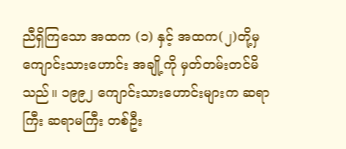ညီရှိကြသော အထက (၁) နှင့် အထက(၂)တို့မှ ကျောင်းသားဟောင်း အချို့ကို မှတ်တမ်းတင်မိသည်။ ၁၉၉၂ ကျောင်းသားဟောင်းများက ဆရာကြီး ဆရာမကြီး တစ်ဦး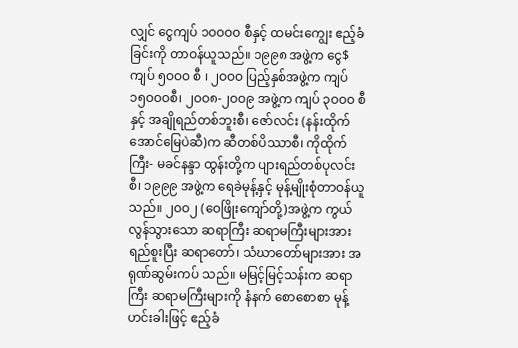လျှင် ငွေကျပ် ၁ဝဝဝဝ စီနှင့် ထမင်းကျွေး ဧည့်ခံခြင်းကို တာဝန်ယူသည်။ ၁၉၉၈ အဖွဲ့က ငွေ$ ကျပ် ၅ဝဝဝ စီ ၊ ၂ဝဝဝ ပြည့်နှစ်အဖွဲ့က ကျပ် ၁၅ဝဝဝစီ၊ ၂ဝဝ၈-၂ဝဝ၉ အဖွဲ့က ကျပ် ၃ဝဝဝ စီနှင့် အချိုရည်တစ်ဘူးစီ၊ ဇော်လင်း (နန်းထိုက် အောင်မြေပဲဆီ)က ဆီတစ်ပိဿာစီ၊ ကိုထိုက်ကြီး- မခင်နန္ဒာ ထွန်းတို့က ပျားရည်တစ်ပုလင်းစီ၊ ၁၉၉၉ အဖွဲ့က ရေခဲမုန့်နှင့် မုန့်မျိုးစုံတာဝန်ယူသည်။ ၂ဝဝ၂ (ဝေဖြိုးကျော်တို့)အဖွဲ့က ကွယ်လွန်သွားသော ဆရာကြီး ဆရာမကြီးများအား ရည်စူးပြီး ဆရာတော်၊ သံဃာတော်များအား အရုဏ်ဆွမ်းကပ် သည်။ မမြင့်မြင့်သန်းက ဆရာကြီး ဆရာမကြီးများကို နံနက် စောစောစာ မုန့်ဟင်းခါးဖြင့် ဧည့်ခံ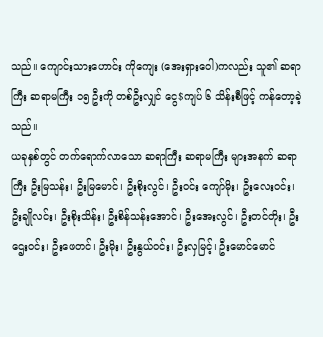သည်။ ကျောင်းသားဟောင်း ကိုကျေး (အေးရှားဝေါ)ကလည်း သူ၏ ဆရာကြီး ဆရာမကြီး ၁၅ ဦးကို တစ်ဦးလျှင် ငွေ$ကျပ် ၆ သိန်းစီဖြင့် ကန်တော့ခဲ့သည်။
ယခုနှစ်တွင် တက်ရောက်လာသော ဆရာကြီး ဆရာမကြီး များအနက် ဆရာကြီး ဦးမြသန်း၊ ဦးမြမောင်၊ ဦးစိုးလွင်၊ ဦးဝင်း ကျော်မိုး၊ ဦးလေးဝင်း၊ ဦးချိုလင်း၊ ဦးစိုးသိန်း၊ ဦးစိန်သန်းအောင်၊ ဦးအေးလွင်၊ ဦးတင်တိုး၊ ဦးဌေးဝင်း၊ ဦးဖေတင်၊ ဦးမိုး၊ ဦးနွယ်ဝင်း၊ ဦးလှမြင့်၊ ဦးမောင်မောင်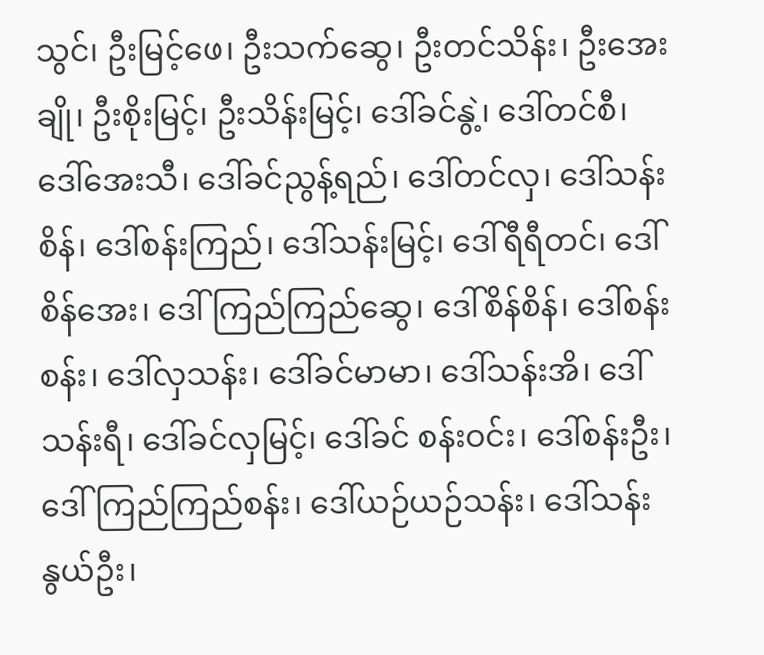သွင်၊ ဦးမြင့်ဖေ၊ ဦးသက်ဆွေ၊ ဦးတင်သိန်း၊ ဦးအေးချို၊ ဦးစိုးမြင့်၊ ဦးသိန်းမြင့်၊ ဒေါ်ခင်နွဲ့၊ ဒေါ်တင်စီ၊ ဒေါ်အေးသီ၊ ဒေါ်ခင်ညွန့်ရည်၊ ဒေါ်တင်လှ၊ ဒေါ်သန်းစိန်၊ ဒေါ်စန်းကြည်၊ ဒေါ်သန်းမြင့်၊ ဒေါ်ရီရီတင်၊ ဒေါ်စိန်အေး၊ ဒေါ်ကြည်ကြည်ဆွေ၊ ဒေါ်စိန်စိန်၊ ဒေါ်စန်းစန်း၊ ဒေါ်လှသန်း၊ ဒေါ်ခင်မာမာ၊ ဒေါ်သန်းအိ၊ ဒေါ်သန်းရီ၊ ဒေါ်ခင်လှမြင့်၊ ဒေါ်ခင် စန်းဝင်း၊ ဒေါ်စန်းဦး၊ ဒေါ်ကြည်ကြည်စန်း၊ ဒေါ်ယဉ်ယဉ်သန်း၊ ဒေါ်သန်းနွယ်ဦး၊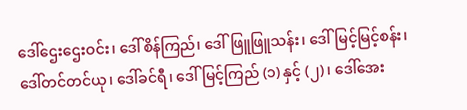ဒေါ်ဌေးဌေးဝင်း၊ ဒေါ်စိန်ကြည်၊ ဒေါ်ဖြူဖြူသန်း၊ ဒေါ်မြင့်မြင့်စန်း၊ ဒေါ်တင်တင်ယု၊ ဒေါ်ခင်ရီ၊ ဒေါ်မြင့်ကြည် (၁) နှင့် (၂) ၊ ဒေါ်အေး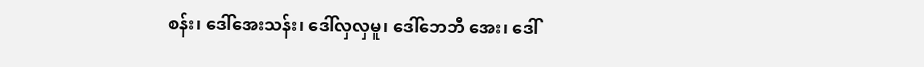စန်း၊ ဒေါ်အေးသန်း၊ ဒေါ်လှလှမူ၊ ဒေါ်ဘေဘီ အေး၊ ဒေါ်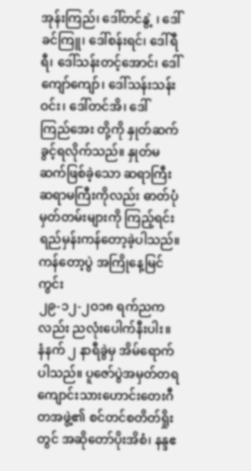အုန်းကြည်၊ ဒေါ်တင်နွဲ့ ၊ ဒေါ်ခင်ကြူ၊ ဒေါ်စန်းရင်၊ ဒေါ်ရီရီ၊ ဒေါ်သန်းတင့်အောင်၊ ဒေါ်ကျော်ကျော်၊ ဒေါ်သန်းသန်းဝင်း၊ ဒေါ်တင်အိ၊ ဒေါ်ကြည်အေး တို့ကို နှုတ်ဆက်ခွင့်ရလိုက်သည်။ နှုတ်မဆက်ဖြစ်ခဲ့သော ဆရာကြီး ဆရာမကြီးကိုလည်း ဓာတ်ပုံမှတ်တမ်းများကို ကြည့်ရင်း ရည်မှန်းကန်တော့ခဲ့ပါသည်။
ကန်တော့ပွဲ အကြိုနေ့မြင်ကွင်း
၂၉-၁၂-၂ဝ၁၈ ရက်ညကလည်း ညလုံးပေါက်နီးပါး။ နံနက် ၂ နာရီခွဲမှ အိမ်ရောက်ပါသည်။ ပူဇော်ပွဲအမှတ်တရ ကျောင်းသားဟောင်းတေးဂီတအဖွဲ့၏ စင်တင်စတိတ်ရှိုးတွင် အဆိုတော်ပိုးအိစံ၊ နန္ဒဧ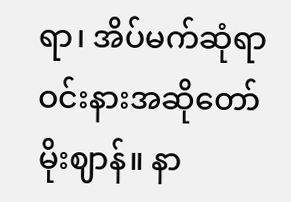ရာ၊ အိပ်မက်ဆုံရာ ဝင်းနားအဆိုတော် မိုးဈာန်။ နာ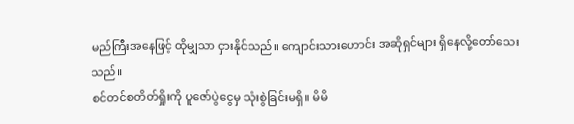မည်ကြီးအနေဖြင့် ထိုမျှသာ ငှားနိုင်သည်။ ကျောင်းသားဟောင်း အဆိုရှင်များ ရှိနေလို့တော်သေးသည်။
စင်တင်စတိတ်ရှိုးကို ပူဇော်ပွဲငွေမှ သုံးစွဲခြင်းမရှိ။ မိမိ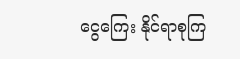ငွေကြေး နိုင်ရာစုကြ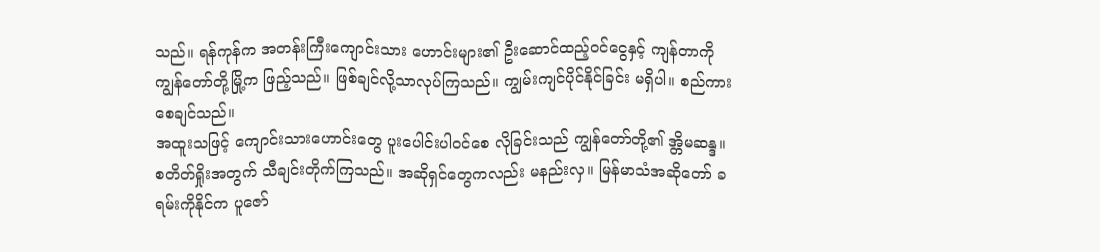သည်။ ရန်ကုန်က အတန်းကြီးကျောင်းသား ဟောင်းများ၏ ဦးဆောင်ထည့်ဝင်ငွေနှင့် ကျန်တာကို ကျွန်တော်တို့မြို့က ဖြည့်သည်။ ဖြစ်ချင်လို့သာလုပ်ကြသည်။ ကျွမ်းကျင်ပိုင်နိုင်ခြင်း မရှိပါ။ စည်ကားစေချင်သည်။
အထူးသဖြင့် ကျောင်းသားဟောင်းတွေ ပူးပေါင်းပါဝင်စေ လိုခြင်းသည် ကျွန်တော်တို့၏ အ္တိမဆန္ဒ။ စတိတ်ရှိုးအတွက် သီချင်းတိုက်ကြသည်။ အဆိုရှင်တွေကလည်း မနည်းလှ။ မြန်မာသံအဆိုတော် ခရမ်းကိုနိုင်က ပူဇော်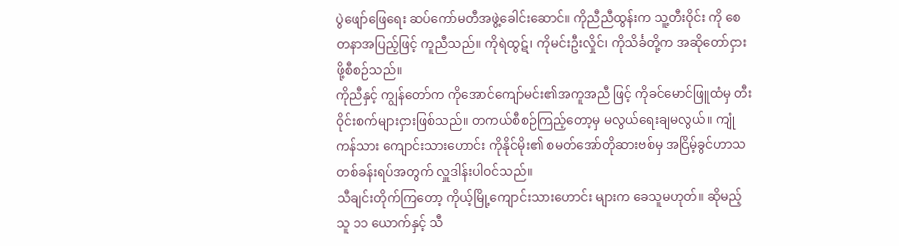ပွဲဖျော်ဖြေရေး ဆပ်ကော်မတီအဖွဲ့ခေါင်းဆောင်။ ကိုညီညီထွန်းက သူ့တီးဝိုင်း ကို စေတနာအပြည့်ဖြင့် ကူညီသည်။ ကိုရဲထွဋ်၊ ကိုမင်းဦးလှိုင်၊ ကိုသိင်္ခတို့က အဆိုတော်ငှားဖို့စီစဉ်သည်။
ကိုညီနှင့် ကျွန်တော်က ကိုအောင်ကျော်မင်း၏အကူအညီ ဖြင့် ကိုခင်မောင်ဖြူထံမှ တီးဝိုင်းစက်များငှားဖြစ်သည်။ တကယ်စီစဉ်ကြည့်တော့မှ မလွယ်ရေးချမလွယ်။ ကျုံကန်သား ကျောင်းသားဟောင်း ကိုနိုင်မိုး၏ စမတ်အော်တိုဆားဗစ်မှ အငြိမ့်ခွင်ဟာသတစ်ခန်းရပ်အတွက် လှူဒါန်းပါဝင်သည်။
သီချင်းတိုက်ကြတော့ ကိုယ့်မြို့ကျောင်းသားဟောင်း များက ခေသူမဟုတ်။ ဆိုမည့်သူ ၁၁ ယောက်နှင့် သီ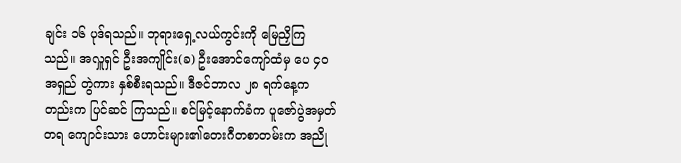ချင်း ၁၆ ပုဒ်ရသည်။ ဘုရားရှေ့လယ်ကွင်းကို မြေညှိကြသည်။ အလှူရှင် ဦးအကျိုင်း(ခ) ဦးအောင်ကျော်ထံမှ ပေ ၄ဝ အရှည် တွဲကား နှစ်စီးရသည်။ ဒီဇင်ဘာလ ၂၈ ရက်နေ့ကတည်းက ပြင်ဆင် ကြသည်။ စင်မြင့်နောက်ခံက ပူဇော်ပွဲအမှတ်တရ ကျောင်းသား ဟောင်းများ၏တေးဂီတစာတမ်းက အညို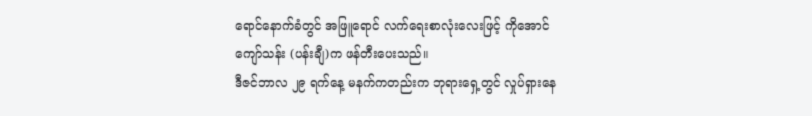ရောင်နောက်ခံတွင် အဖြူရောင် လက်ရေးစာလုံးလေးဖြင့် ကိုအောင်ကျော်သန်း (ပန်းချီ)က ဖန်တီးပေးသည်။
ဒီဇင်ဘာလ ၂၉ ရက်နေ့ မနက်ကတည်းက ဘုရားရှေ့တွင် လှုပ်ရှားနေ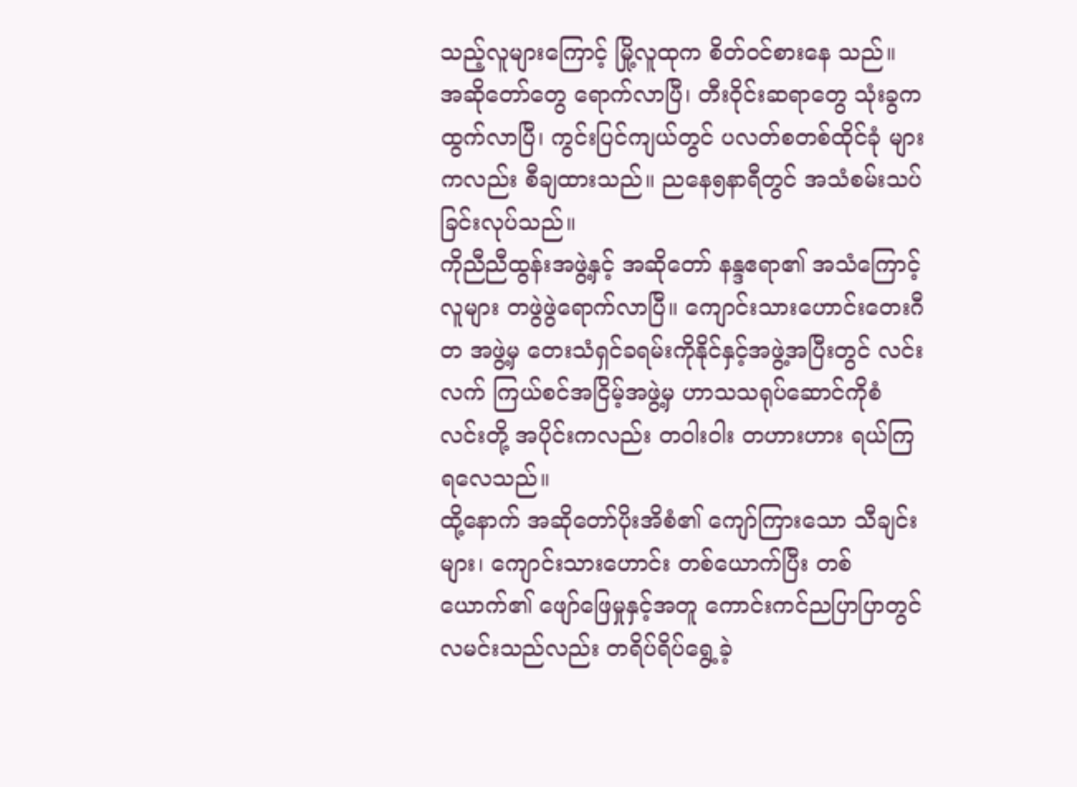သည့်လူများကြောင့် မြို့လူထုက စိတ်ဝင်စားနေ သည်။ အဆိုတော်တွေ ရောက်လာပြီ၊ တီးဝိုင်းဆရာတွေ သုံးခွကထွက်လာပြီ၊ ကွင်းပြင်ကျယ်တွင် ပလတ်စတစ်ထိုင်ခုံ များကလည်း စီချထားသည်။ ညနေ၅နာရီတွင် အသံစမ်းသပ် ခြင်းလုပ်သည်။
ကိုညီညီထွန်းအဖွဲ့နှင့် အဆိုတော် နန္ဒဧရာ၏ အသံကြောင့် လူများ တဖွဲဖွဲရောက်လာပြီ။ ကျောင်းသားဟောင်းတေးဂီတ အဖွဲ့မှ တေးသံရှင်ခရမ်းကိုနိုင်နှင့်အဖွဲ့အပြီးတွင် လင်းလက် ကြယ်စင်အငြိမ့်အဖွဲ့မှ ဟာသသရုပ်ဆောင်ကိုစံလင်းတို့ အပိုင်းကလည်း တဝါးဝါး တဟားဟား ရယ်ကြရလေသည်။
ထို့နောက် အဆိုတော်ပိုးအိစံ၏ ကျော်ကြားသော သီချင်းများ၊ ကျောင်းသားဟောင်း တစ်ယောက်ပြီး တစ်ယောက်၏ ဖျော်ဖြေမှုနှင့်အတူ ကောင်းကင်ညပြာပြာတွင် လမင်းသည်လည်း တရိပ်ရိပ်ရွေ့ခဲ့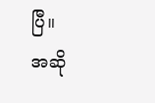ပြီ။
အဆို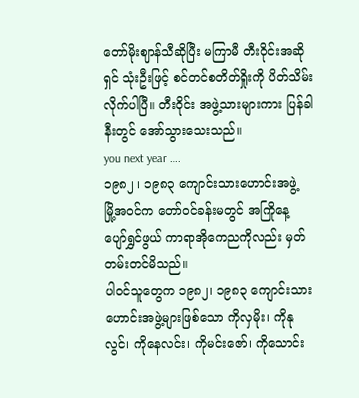တော်မိုးဈာန်သီဆိုပြီး မကြာမီ တီးဝိုင်းအဆိုရှင် သုံးဦးဖြင့် စင်တင်စတိတ်ရှိုးကို ပိတ်သိမ်းလိုက်ပါပြီ။ တီးဝိုင်း အဖွဲ့သားများကား ပြန်ခါနီးတွင် အော်သွားသေးသည်။
you next year ….
၁၉၈၂ ၊ ၁၉၈၃ ကျောင်းသားဟောင်းအဖွဲ့
မြို့အဝင်က တော်ဝင်ခန်းမတွင် အကြိုနေ့ ပျော်ရွှင်ဖွယ် ကာရာအိုကေညကိုလည်း မှတ်တမ်းတင်မိသည်။
ပါဝင်သူတွေက ၁၉၈၂၊ ၁၉၈၃ ကျောင်းသားဟောင်းအဖွဲ့များဖြစ်သော ကိုလှမိုး၊ ကိုနုလွင်၊ ကိုနေလင်း၊ ကိုမင်းဇော်၊ ကိုသောင်း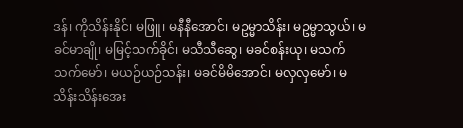ဒန်၊ ကိုသိန်းနိုင်၊ မဖြူ၊ မနီနီအောင်၊ မဥမ္မာသိန်း၊ မဥမ္မာသွယ်၊ မခင်မာချို၊ မမြင့်သက်ခိုင်၊ မသီသီဆွေ၊ မခင်စန်းယု၊ မသက် သက်မော်၊ မယဉ်ယဉ်သန်း၊ မခင်မိမိအောင်၊ မလှလှမော်၊ မသိန်းသိန်းအေး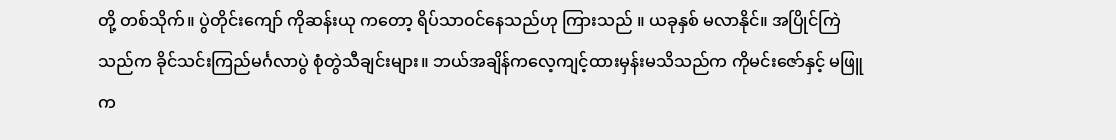တို့ တစ်သိုက်။ ပွဲတိုင်းကျော် ကိုဆန်းယု ကတော့ ရိပ်သာဝင်နေသည်ဟု ကြားသည် ။ ယခုနှစ် မလာနိုင်။ အပြိုင်ကြဲသည်က ခိုင်သင်းကြည်မင်္ဂလာပွဲ စုံတွဲသီချင်းများ။ ဘယ်အချိန်ကလေ့ကျင့်ထားမှန်းမသိသည်က ကိုမင်းဇော်နှင့် မဖြူက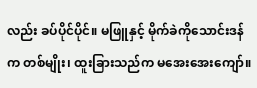လည်း ခပ်ပိုင်ပိုင်။ မဖြူနှင့် မိုက်ခဲကိုသောင်းဒန်က တစ်မျိုး၊ ထူးခြားသည်က မအေးအေးကျော်။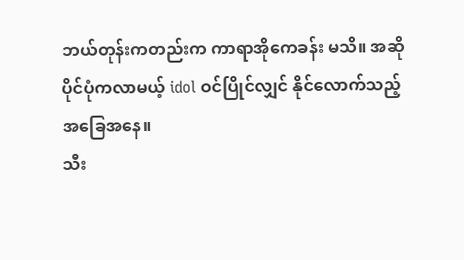ဘယ်တုန်းကတည်းက ကာရာအိုကေခန်း မသိ။ အဆိုပိုင်ပုံကလာမယ့် idol ဝင်ပြိုင်လျှင် နိုင်လောက်သည့် အခြေအနေ။
သီး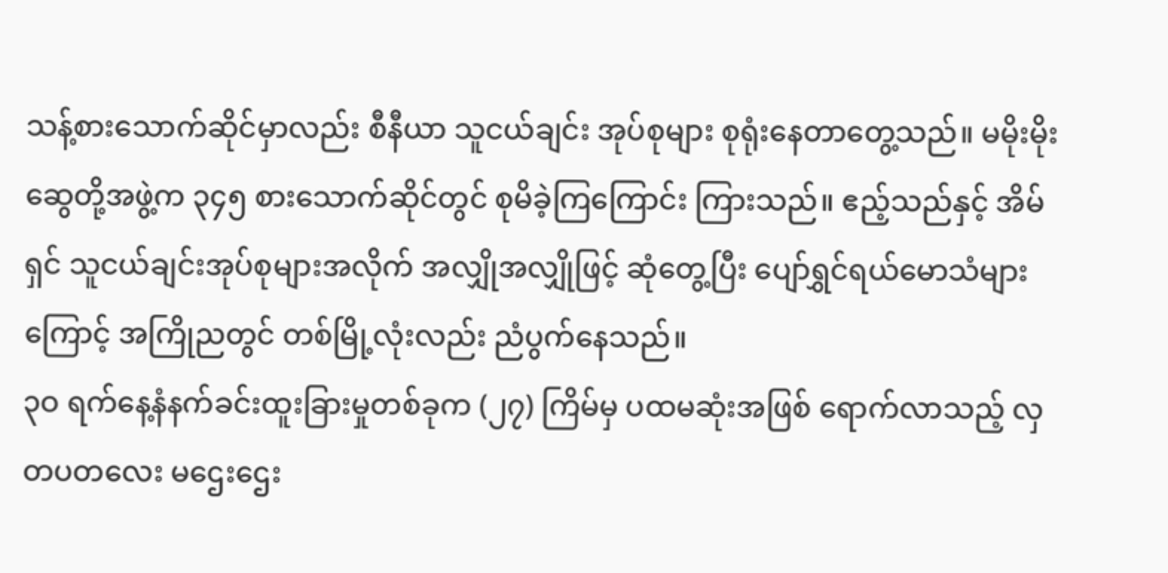သန့်စားသောက်ဆိုင်မှာလည်း စီနီယာ သူငယ်ချင်း အုပ်စုများ စုရုံးနေတာတွေ့သည်။ မမိုးမိုးဆွေတို့အဖွဲ့က ၃၄၅ စားသောက်ဆိုင်တွင် စုမိခဲ့ကြကြောင်း ကြားသည်။ ဧည့်သည်နှင့် အိမ်ရှင် သူငယ်ချင်းအုပ်စုများအလိုက် အလျှိုအလျှိုဖြင့် ဆုံတွေ့ပြီး ပျော်ရွှင်ရယ်မောသံများကြောင့် အကြိုညတွင် တစ်မြို့လုံးလည်း ညံပွက်နေသည်။
၃ဝ ရက်နေ့နံနက်ခင်းထူးခြားမှုတစ်ခုက (၂၇) ကြိမ်မှ ပထမဆုံးအဖြစ် ရောက်လာသည့် လှတပတလေး မဌေးဌေး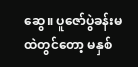ဆွေ။ ပူဇော်ပွဲခန်းမထဲတွင်တော့ မနှစ်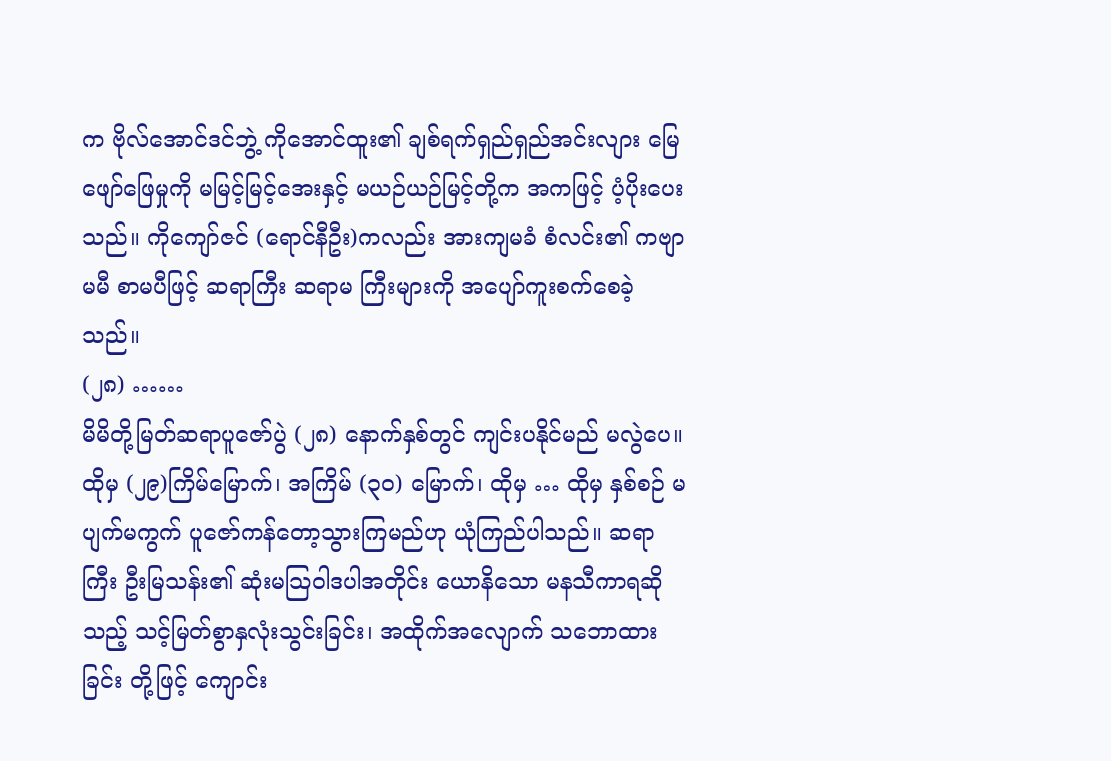က ဗိုလ်အောင်ဒင်ဘွဲ့ ကိုအောင်ထူး၏ ချစ်ရက်ရှည်ရှည်အင်းလျား မြေ ဖျော်ဖြေမှုကို မမြင့်မြင့်အေးနှင့် မယဉ်ယဉ်မြင့်တို့က အကဖြင့် ပံ့ပိုးပေးသည်။ ကိုကျော်ဇင် (ရောင်နီဦး)ကလည်း အားကျမခံ စံလင်း၏ ကဗျာမမီ စာမပီဖြင့် ဆရာကြီး ဆရာမ ကြီးများကို အပျော်ကူးစက်စေခဲ့သည်။
(၂၈) ……
မိမိတို့မြတ်ဆရာပူဇော်ပွဲ (၂၈) နောက်နှစ်တွင် ကျင်းပနိုင်မည် မလွဲပေ။ ထိုမှ (၂၉)ကြိမ်မြောက်၊ အကြိမ် (၃ဝ) မြောက်၊ ထိုမှ … ထိုမှ နှစ်စဉ် မပျက်မကွက် ပူဇော်ကန်တော့သွားကြမည်ဟု ယုံကြည်ပါသည်။ ဆရာကြီး ဦးမြသန်း၏ ဆုံးမသြဝါဒပါအတိုင်း ယောနိသော မနသီကာရဆိုသည့် သင့်မြတ်စွာနှလုံးသွင်းခြင်း၊ အထိုက်အလျောက် သဘောထားခြင်း တို့ဖြင့် ကျောင်း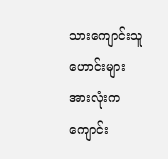သားကျောင်းသူ ဟောင်းများအားလုံးက ကျောင်း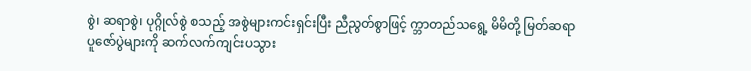စွဲ၊ ဆရာစွဲ၊ ပုဂ္ဂိုလ်စွဲ စသည့် အစွဲများကင်းရှင်းပြီး ညီညွတ်စွာဖြင့် က္ဘာတည်သရွေ့ မိမိတို့ မြတ်ဆရာပူဇော်ပွဲများကို ဆက်လက်ကျင်းပသွား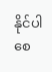နိုင်ပါစေ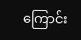ကြောင်း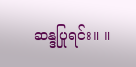ဆန္ဒပြုရင်း။ ။